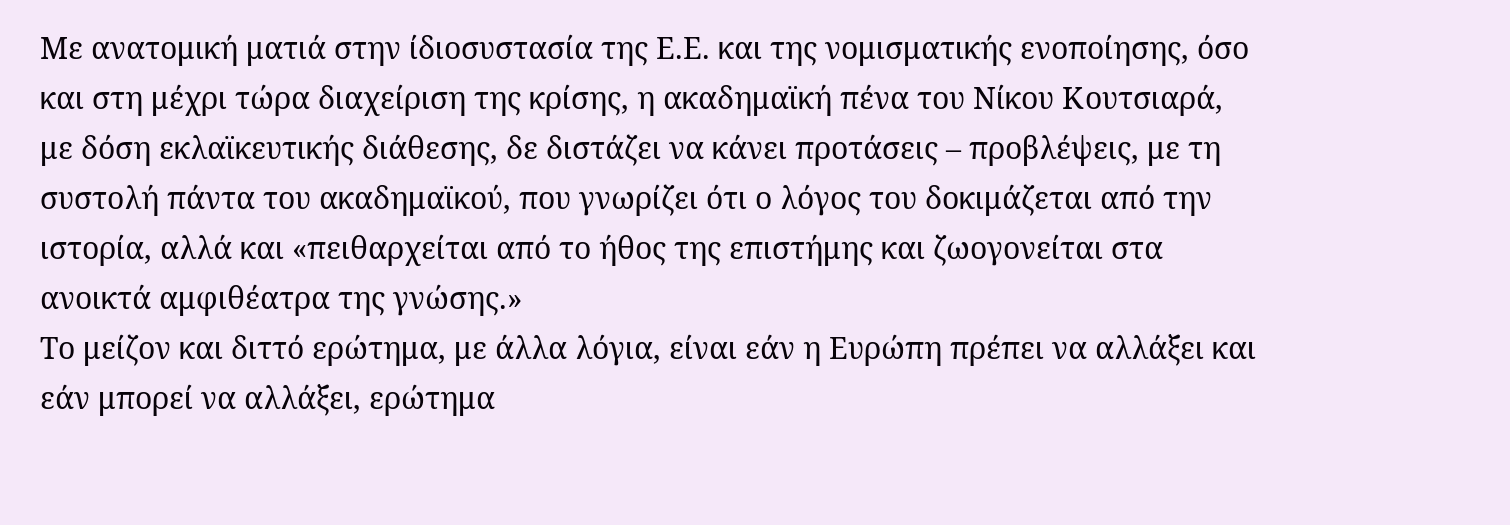Με ανατομική ματιά στην ίδιοσυστασία της Ε.Ε. και της νομισματικής ενοποίησης, όσο και στη μέχρι τώρα διαχείριση της κρίσης, η ακαδημαϊκή πένα του Νίκου Κουτσιαρά, με δόση εκλαϊκευτικής διάθεσης, δε διστάζει να κάνει προτάσεις – προβλέψεις, με τη συστολή πάντα του ακαδημαϊκού, που γνωρίζει ότι ο λόγος του δοκιμάζεται από την ιστορία, αλλά και «πειθαρχείται από το ήθος της επιστήμης και ζωογονείται στα ανοικτά αμφιθέατρα της γνώσης.»
Το μείζον και διττό ερώτημα, με άλλα λόγια, είναι εάν η Ευρώπη πρέπει να αλλάξει και εάν μπορεί να αλλάξει, ερώτημα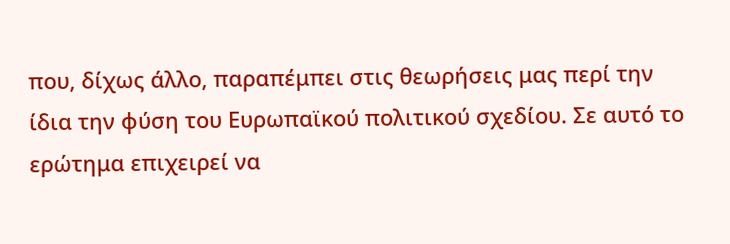που, δίχως άλλο, παραπέμπει στις θεωρήσεις μας περί την ίδια την φύση του Ευρωπαϊκού πολιτικού σχεδίου. Σε αυτό το ερώτημα επιχειρεί να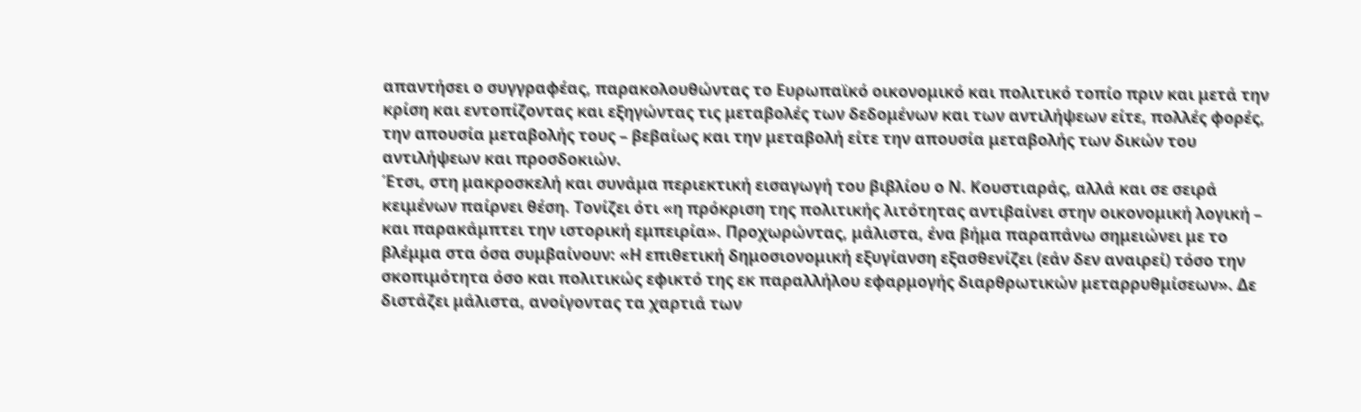απαντήσει ο συγγραφέας, παρακολουθώντας το Ευρωπαϊκό οικονομικό και πολιτικό τοπίο πριν και μετά την κρίση και εντοπίζοντας και εξηγώντας τις μεταβολές των δεδομένων και των αντιλήψεων είτε, πολλές φορές, την απουσία μεταβολής τους – βεβαίως και την μεταβολή είτε την απουσία μεταβολής των δικών του αντιλήψεων και προσδοκιών.
Έτσι, στη μακροσκελή και συνάμα περιεκτική εισαγωγή του βιβλίου ο Ν. Κουστιαράς, αλλά και σε σειρά κειμένων παίρνει θέση. Τονίζει ότι «η πρόκριση της πολιτικής λιτότητας αντιβαίνει στην οικονομική λογική – και παρακάμπτει την ιστορική εμπειρία». Προχωρώντας, μάλιστα, ένα βήμα παραπάνω σημειώνει με το βλέμμα στα όσα συμβαίνουν: «Η επιθετική δημοσιονομική εξυγίανση εξασθενίζει (εάν δεν αναιρεί) τόσο την σκοπιμότητα όσο και πολιτικώς εφικτό της εκ παραλλήλου εφαρμογής διαρθρωτικών μεταρρυθμίσεων». Δε διστάζει μάλιστα, ανοίγοντας τα χαρτιά των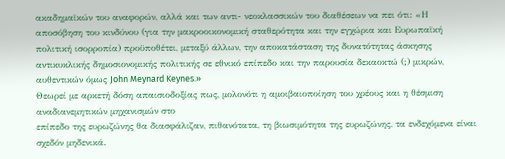ακαδημαϊκών του αναφορών, αλλά και των αντι- νεοκλασσικών του διαθέσεων να πει ότι: «Η αποσόβηση του κινδύνου (για την μακροοικονομική σταθερότητα και την εγχώρια και Ευρωπαϊκή πολιτική ισορροπία) προϋποθέτει, μεταξύ άλλων, την αποκατάσταση της δυνατότητας άσκησης αντικυκλικής δημοσιονομικής πολιτικής σε εθνικό επίπεδο και την παρουσία δεκαοκτώ (;) μικρών, αυθεντικών όμως John Meynard Keynes.»
Θεωρεί με αρκετή δόση απαισιοδοξίας πως, μολονότι η αμοιβαιοποίηση του χρέους και η θέσμιση αναδιανεμητικών μηχανισμών στο
επίπεδο της ευρωζώνης θα διασφάλιζαν, πιθανότατα, τη βιωσιμότητα της ευρωζώνης, τα ενδεχόμενα είναι σχεδόν μηδενικά.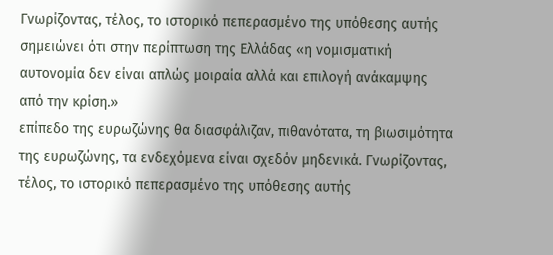Γνωρίζοντας, τέλος, το ιστορικό πεπερασμένο της υπόθεσης αυτής σημειώνει ότι στην περίπτωση της Ελλάδας «η νομισματική αυτονομία δεν είναι απλώς μοιραία αλλά και επιλογή ανάκαμψης από την κρίση.»
επίπεδο της ευρωζώνης θα διασφάλιζαν, πιθανότατα, τη βιωσιμότητα της ευρωζώνης, τα ενδεχόμενα είναι σχεδόν μηδενικά. Γνωρίζοντας, τέλος, το ιστορικό πεπερασμένο της υπόθεσης αυτής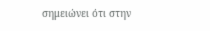σημειώνει ότι στην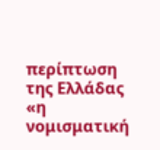περίπτωση της Ελλάδας «η νομισματική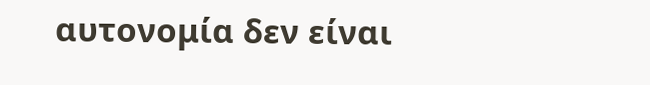αυτονομία δεν είναι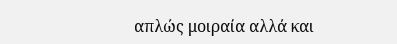απλώς μοιραία αλλά και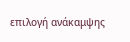επιλογή ανάκαμψης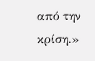από την κρίση.»